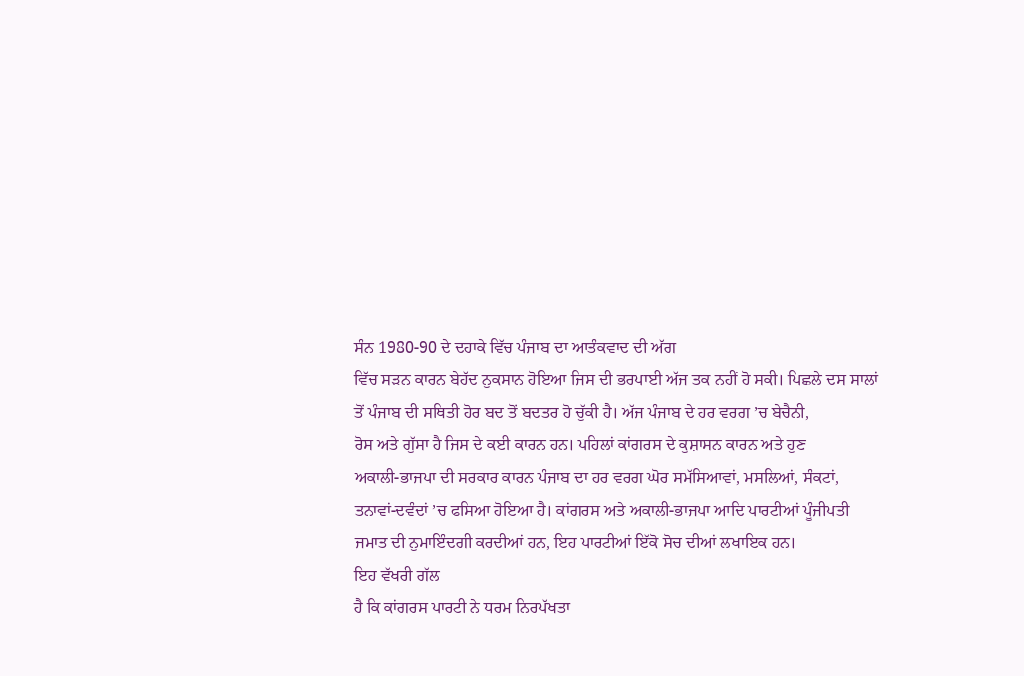ਸੰਨ 1980-90 ਦੇ ਦਹਾਕੇ ਵਿੱਚ ਪੰਜਾਬ ਦਾ ਆਤੰਕਵਾਦ ਦੀ ਅੱਗ
ਵਿੱਚ ਸੜਨ ਕਾਰਨ ਬੇਹੱਦ ਨੁਕਸਾਨ ਹੋਇਆ ਜਿਸ ਦੀ ਭਰਪਾਈ ਅੱਜ ਤਕ ਨਹੀਂ ਹੋ ਸਕੀ। ਪਿਛਲੇ ਦਸ ਸਾਲਾਂ
ਤੋਂ ਪੰਜਾਬ ਦੀ ਸਥਿਤੀ ਹੋਰ ਬਦ ਤੋਂ ਬਦਤਰ ਹੋ ਚੁੱਕੀ ਹੈ। ਅੱਜ ਪੰਜਾਬ ਦੇ ਹਰ ਵਰਗ ’ਚ ਬੇਚੈਨੀ,
ਰੋਸ ਅਤੇ ਗੁੱਸਾ ਹੈ ਜਿਸ ਦੇ ਕਈ ਕਾਰਨ ਹਨ। ਪਹਿਲਾਂ ਕਾਂਗਰਸ ਦੇ ਕੁਸ਼ਾਸਨ ਕਾਰਨ ਅਤੇ ਹੁਣ
ਅਕਾਲੀ-ਭਾਜਪਾ ਦੀ ਸਰਕਾਰ ਕਾਰਨ ਪੰਜਾਬ ਦਾ ਹਰ ਵਰਗ ਘੋਰ ਸਮੱਸਿਆਵਾਂ, ਮਸਲਿਆਂ, ਸੰਕਟਾਂ,
ਤਨਾਵਾਂ-ਦਵੰਦਾਂ ’ਚ ਫਸਿਆ ਹੋਇਆ ਹੈ। ਕਾਂਗਰਸ ਅਤੇ ਅਕਾਲੀ-ਭਾਜਪਾ ਆਦਿ ਪਾਰਟੀਆਂ ਪੂੰਜੀਪਤੀ
ਜਮਾਤ ਦੀ ਨੁਮਾਇੰਦਗੀ ਕਰਦੀਆਂ ਹਨ, ਇਹ ਪਾਰਟੀਆਂ ਇੱਕੋ ਸੋਚ ਦੀਆਂ ਲਖਾਇਕ ਹਨ।
ਇਹ ਵੱਖਰੀ ਗੱਲ
ਹੈ ਕਿ ਕਾਂਗਰਸ ਪਾਰਟੀ ਨੇ ਧਰਮ ਨਿਰਪੱਖਤਾ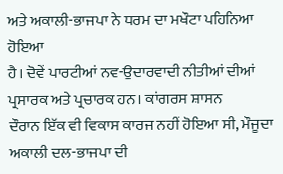ਅਤੇ ਅਕਾਲੀ-ਭਾਜਪਾ ਨੇ ਧਰਮ ਦਾ ਮਖੌਟਾ ਪਹਿਨਿਆ ਹੋਇਆ
ਹੈ। ਦੋਵੇਂ ਪਾਰਟੀਆਂ ਨਵ-ਉਦਾਰਵਾਦੀ ਨੀਤੀਆਂ ਦੀਆਂ ਪ੍ਰਸਾਰਕ ਅਤੇ ਪ੍ਰਚਾਰਕ ਹਨ। ਕਾਂਗਰਸ ਸ਼ਾਸਨ
ਦੌਰਾਨ ਇੱਕ ਵੀ ਵਿਕਾਸ ਕਾਰਜ ਨਹੀਂ ਹੋਇਆ ਸੀ, ਮੌਜੂਦਾ ਅਕਾਲੀ ਦਲ-ਭਾਜਪਾ ਦੀ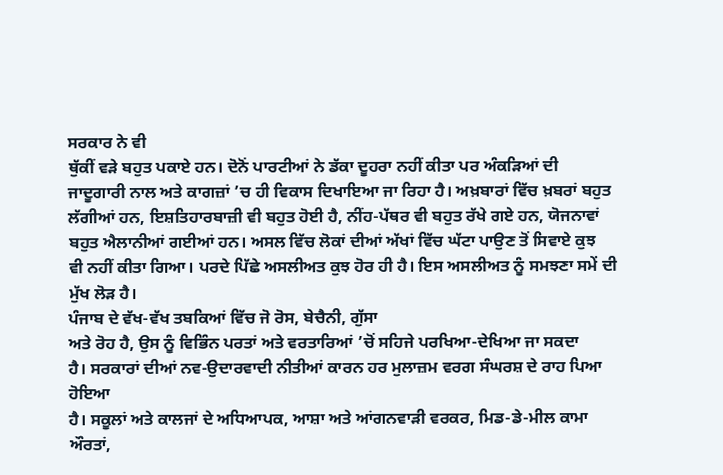ਸਰਕਾਰ ਨੇ ਵੀ
ਥੁੱਕੀਂ ਵੜੇ ਬਹੁਤ ਪਕਾਏ ਹਨ। ਦੋਨੋਂ ਪਾਰਟੀਆਂ ਨੇ ਡੱਕਾ ਦੂਹਰਾ ਨਹੀਂ ਕੀਤਾ ਪਰ ਅੰਕੜਿਆਂ ਦੀ
ਜਾਦੂਗਾਰੀ ਨਾਲ ਅਤੇ ਕਾਗਜ਼ਾਂ ’ਚ ਹੀ ਵਿਕਾਸ ਦਿਖਾਇਆ ਜਾ ਰਿਹਾ ਹੈ। ਅਖ਼ਬਾਰਾਂ ਵਿੱਚ ਖ਼ਬਰਾਂ ਬਹੁਤ
ਲੱਗੀਆਂ ਹਨ, ਇਸ਼ਤਿਹਾਰਬਾਜ਼ੀ ਵੀ ਬਹੁਤ ਹੋਈ ਹੈ, ਨੀਂਹ-ਪੱਥਰ ਵੀ ਬਹੁਤ ਰੱਖੇ ਗਏ ਹਨ, ਯੋਜਨਾਵਾਂ
ਬਹੁਤ ਐਲਾਨੀਆਂ ਗਈਆਂ ਹਨ। ਅਸਲ ਵਿੱਚ ਲੋਕਾਂ ਦੀਆਂ ਅੱਖਾਂ ਵਿੱਚ ਘੱਟਾ ਪਾਉਣ ਤੋਂ ਸਿਵਾਏ ਕੁਝ
ਵੀ ਨਹੀਂ ਕੀਤਾ ਗਿਆ। ਪਰਦੇ ਪਿੱਛੇ ਅਸਲੀਅਤ ਕੁਝ ਹੋਰ ਹੀ ਹੈ। ਇਸ ਅਸਲੀਅਤ ਨੂੰ ਸਮਝਣਾ ਸਮੇਂ ਦੀ
ਮੁੱਖ ਲੋੜ ਹੈ।
ਪੰਜਾਬ ਦੇ ਵੱਖ-ਵੱਖ ਤਬਕਿਆਂ ਵਿੱਚ ਜੋ ਰੋਸ, ਬੇਚੈਨੀ, ਗੁੱਸਾ
ਅਤੇ ਰੋਹ ਹੈ, ਉਸ ਨੂੰ ਵਿਭਿੰਨ ਪਰਤਾਂ ਅਤੇ ਵਰਤਾਰਿਆਂ ’ਚੋਂ ਸਹਿਜੇ ਪਰਖਿਆ-ਦੇਖਿਆ ਜਾ ਸਕਦਾ
ਹੈ। ਸਰਕਾਰਾਂ ਦੀਆਂ ਨਵ-ਉਦਾਰਵਾਦੀ ਨੀਤੀਆਂ ਕਾਰਨ ਹਰ ਮੁਲਾਜ਼ਮ ਵਰਗ ਸੰਘਰਸ਼ ਦੇ ਰਾਹ ਪਿਆ ਹੋਇਆ
ਹੈ। ਸਕੂਲਾਂ ਅਤੇ ਕਾਲਜਾਂ ਦੇ ਅਧਿਆਪਕ, ਆਸ਼ਾ ਅਤੇ ਆਂਗਨਵਾੜੀ ਵਰਕਰ, ਮਿਡ-ਡੇ-ਮੀਲ ਕਾਮਾ ਔਰਤਾਂ,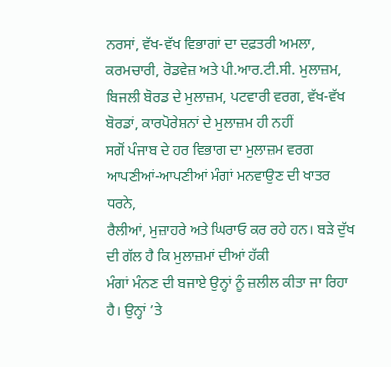ਨਰਸਾਂ, ਵੱਖ-ਵੱਖ ਵਿਭਾਗਾਂ ਦਾ ਦਫ਼ਤਰੀ ਅਮਲਾ, ਕਰਮਚਾਰੀ, ਰੋਡਵੇਜ਼ ਅਤੇ ਪੀ.ਆਰ.ਟੀ.ਸੀ. ਮੁਲਾਜ਼ਮ,
ਬਿਜਲੀ ਬੋਰਡ ਦੇ ਮੁਲਾਜ਼ਮ, ਪਟਵਾਰੀ ਵਰਗ, ਵੱਖ-ਵੱਖ ਬੋਰਡਾਂ, ਕਾਰਪੋਰੇਸ਼ਨਾਂ ਦੇ ਮੁਲਾਜ਼ਮ ਹੀ ਨਹੀਂ
ਸਗੋਂ ਪੰਜਾਬ ਦੇ ਹਰ ਵਿਭਾਗ ਦਾ ਮੁਲਾਜ਼ਮ ਵਰਗ ਆਪਣੀਆਂ-ਆਪਣੀਆਂ ਮੰਗਾਂ ਮਨਵਾਉਣ ਦੀ ਖਾਤਰ ਧਰਨੇ,
ਰੈਲੀਆਂ, ਮੁਜ਼ਾਹਰੇ ਅਤੇ ਘਿਰਾਓ ਕਰ ਰਹੇ ਹਨ। ਬੜੇ ਦੁੱਖ ਦੀ ਗੱਲ ਹੈ ਕਿ ਮੁਲਾਜ਼ਮਾਂ ਦੀਆਂ ਹੱਕੀ
ਮੰਗਾਂ ਮੰਨਣ ਦੀ ਬਜਾਏ ਉਨ੍ਹਾਂ ਨੂੰ ਜ਼ਲੀਲ ਕੀਤਾ ਜਾ ਰਿਹਾ ਹੈ। ਉਨ੍ਹਾਂ ’ਤੇ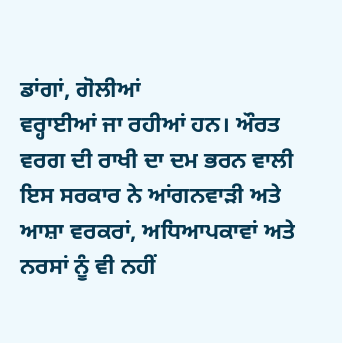ਡਾਂਗਾਂ, ਗੋਲੀਆਂ
ਵਰ੍ਹਾਈਆਂ ਜਾ ਰਹੀਆਂ ਹਨ। ਔਰਤ ਵਰਗ ਦੀ ਰਾਖੀ ਦਾ ਦਮ ਭਰਨ ਵਾਲੀ ਇਸ ਸਰਕਾਰ ਨੇ ਆਂਗਨਵਾੜੀ ਅਤੇ
ਆਸ਼ਾ ਵਰਕਰਾਂ, ਅਧਿਆਪਕਾਵਾਂ ਅਤੇ ਨਰਸਾਂ ਨੂੰ ਵੀ ਨਹੀਂ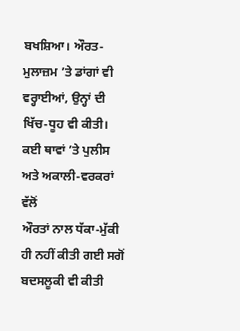ਬਖਸ਼ਿਆ। ਔਰਤ-ਮੁਲਾਜ਼ਮ ’ਤੇ ਡਾਂਗਾਂ ਵੀ
ਵਰ੍ਹਾਈਆਂ, ਉਨ੍ਹਾਂ ਦੀ ਖਿੱਚ-ਧੂਹ ਵੀ ਕੀਤੀ। ਕਈ ਥਾਵਾਂ ’ਤੇ ਪੁਲੀਸ ਅਤੇ ਅਕਾਲੀ-ਵਰਕਰਾਂ ਵੱਲੋਂ
ਔਰਤਾਂ ਨਾਲ ਧੱਕਾ-ਮੁੱਕੀ ਹੀ ਨਹੀਂ ਕੀਤੀ ਗਈ ਸਗੋਂ ਬਦਸਲੂਕੀ ਵੀ ਕੀਤੀ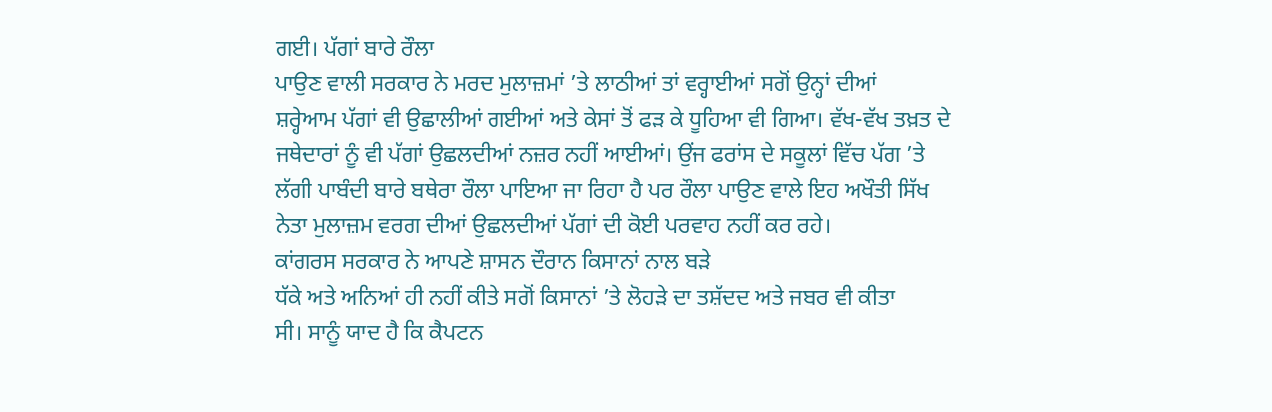ਗਈ। ਪੱਗਾਂ ਬਾਰੇ ਰੌਲਾ
ਪਾਉਣ ਵਾਲੀ ਸਰਕਾਰ ਨੇ ਮਰਦ ਮੁਲਾਜ਼ਮਾਂ ’ਤੇ ਲਾਠੀਆਂ ਤਾਂ ਵਰ੍ਹਾਈਆਂ ਸਗੋਂ ਉਨ੍ਹਾਂ ਦੀਆਂ
ਸ਼ਰ੍ਹੇਆਮ ਪੱਗਾਂ ਵੀ ਉਛਾਲੀਆਂ ਗਈਆਂ ਅਤੇ ਕੇਸਾਂ ਤੋਂ ਫੜ ਕੇ ਧੂਹਿਆ ਵੀ ਗਿਆ। ਵੱਖ-ਵੱਖ ਤਖ਼ਤ ਦੇ
ਜਥੇਦਾਰਾਂ ਨੂੰ ਵੀ ਪੱਗਾਂ ਉਛਲਦੀਆਂ ਨਜ਼ਰ ਨਹੀਂ ਆਈਆਂ। ਉਂਜ ਫਰਾਂਸ ਦੇ ਸਕੂਲਾਂ ਵਿੱਚ ਪੱਗ ’ਤੇ
ਲੱਗੀ ਪਾਬੰਦੀ ਬਾਰੇ ਬਥੇਰਾ ਰੌਲਾ ਪਾਇਆ ਜਾ ਰਿਹਾ ਹੈ ਪਰ ਰੌਲਾ ਪਾਉਣ ਵਾਲੇ ਇਹ ਅਖੌਤੀ ਸਿੱਖ
ਨੇਤਾ ਮੁਲਾਜ਼ਮ ਵਰਗ ਦੀਆਂ ਉਛਲਦੀਆਂ ਪੱਗਾਂ ਦੀ ਕੋਈ ਪਰਵਾਹ ਨਹੀਂ ਕਰ ਰਹੇ।
ਕਾਂਗਰਸ ਸਰਕਾਰ ਨੇ ਆਪਣੇ ਸ਼ਾਸਨ ਦੌਰਾਨ ਕਿਸਾਨਾਂ ਨਾਲ ਬੜੇ
ਧੱਕੇ ਅਤੇ ਅਨਿਆਂ ਹੀ ਨਹੀਂ ਕੀਤੇ ਸਗੋਂ ਕਿਸਾਨਾਂ ’ਤੇ ਲੋਹੜੇ ਦਾ ਤਸ਼ੱਦਦ ਅਤੇ ਜਬਰ ਵੀ ਕੀਤਾ
ਸੀ। ਸਾਨੂੰ ਯਾਦ ਹੈ ਕਿ ਕੈਪਟਨ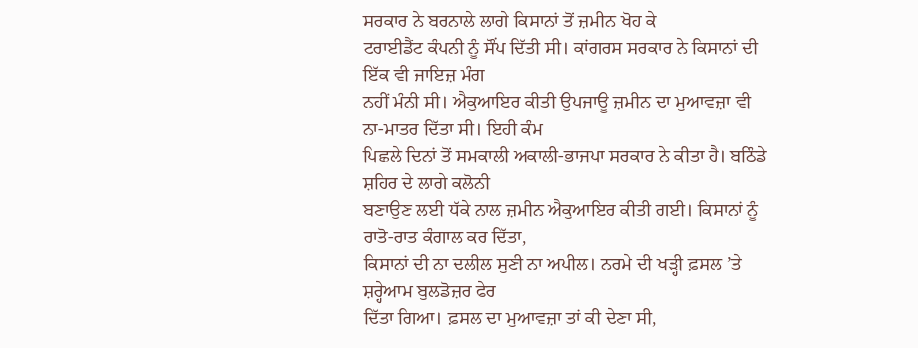ਸਰਕਾਰ ਨੇ ਬਰਨਾਲੇ ਲਾਗੇ ਕਿਸਾਨਾਂ ਤੋਂ ਜ਼ਮੀਨ ਖੋਹ ਕੇ
ਟਰਾਈਡੈਂਟ ਕੰਪਨੀ ਨੂੰ ਸੌਂਪ ਦਿੱਤੀ ਸੀ। ਕਾਂਗਰਸ ਸਰਕਾਰ ਨੇ ਕਿਸਾਨਾਂ ਦੀ ਇੱਕ ਵੀ ਜਾਇਜ਼ ਮੰਗ
ਨਹੀਂ ਮੰਨੀ ਸੀ। ਐਕੁਆਇਰ ਕੀਤੀ ਉਪਜਾਊ ਜ਼ਮੀਨ ਦਾ ਮੁਆਵਜ਼ਾ ਵੀ ਨਾ-ਮਾਤਰ ਦਿੱਤਾ ਸੀ। ਇਹੀ ਕੰਮ
ਪਿਛਲੇ ਦਿਨਾਂ ਤੋਂ ਸਮਕਾਲੀ ਅਕਾਲੀ-ਭਾਜਪਾ ਸਰਕਾਰ ਨੇ ਕੀਤਾ ਹੈ। ਬਠਿੰਡੇ ਸ਼ਹਿਰ ਦੇ ਲਾਗੇ ਕਲੋਨੀ
ਬਣਾਉਣ ਲਈ ਧੱਕੇ ਨਾਲ ਜ਼ਮੀਨ ਐਕੁਆਇਰ ਕੀਤੀ ਗਈ। ਕਿਸਾਨਾਂ ਨੂੰ ਰਾਤੋ-ਰਾਤ ਕੰਗਾਲ ਕਰ ਦਿੱਤਾ,
ਕਿਸਾਨਾਂ ਦੀ ਨਾ ਦਲੀਲ ਸੁਣੀ ਨਾ ਅਪੀਲ। ਨਰਮੇ ਦੀ ਖੜ੍ਹੀ ਫ਼ਸਲ ’ਤੇ ਸ਼ਰ੍ਹੇਆਮ ਬੁਲਡੋਜ਼ਰ ਫੇਰ
ਦਿੱਤਾ ਗਿਆ। ਫ਼ਸਲ ਦਾ ਮੁਆਵਜ਼ਾ ਤਾਂ ਕੀ ਦੇਣਾ ਸੀ,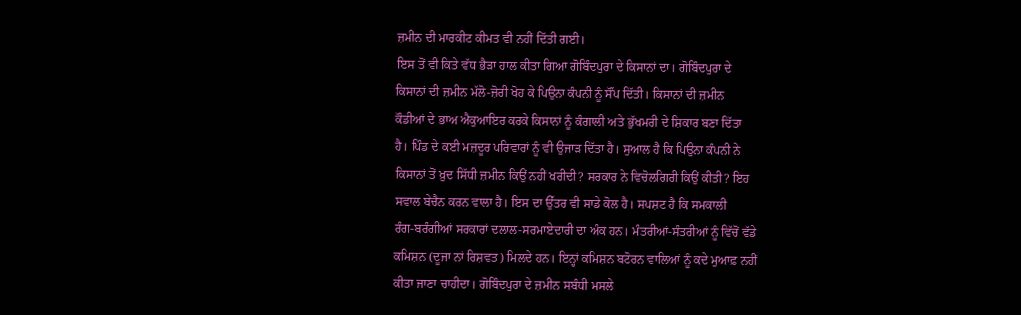ਜ਼ਮੀਨ ਦੀ ਮਾਰਕੀਟ ਕੀਮਤ ਵੀ ਨਹੀਂ ਦਿੱਤੀ ਗਈ।
ਇਸ ਤੋਂ ਵੀ ਕਿਤੇ ਵੱਧ ਭੈੜਾ ਹਾਲ ਕੀਤਾ ਗਿਆ ਗੋਬਿੰਦਪੁਰਾ ਦੇ ਕਿਸਾਨਾਂ ਦਾ। ਗੋਬਿੰਦਪੁਰਾ ਦੇ
ਕਿਸਾਨਾਂ ਦੀ ਜ਼ਮੀਨ ਮੱਲੋ-ਜ਼ੋਰੀ ਖੋਹ ਕੇ ਪਿਉਨਾ ਕੰਪਨੀ ਨੂੰ ਸੌਂਪ ਦਿੱਤੀ। ਕਿਸਾਨਾਂ ਦੀ ਜ਼ਮੀਨ
ਕੌਡੀਆਂ ਦੇ ਭਾਅ ਐਕੁਆਇਰ ਕਰਕੇ ਕਿਸਾਨਾਂ ਨੂੰ ਕੰਗਾਲੀ ਅਤੇ ਭੁੱਖਮਰੀ ਦੇ ਸ਼ਿਕਾਰ ਬਣਾ ਦਿੱਤਾ
ਹੈ। ਪਿੰਡ ਦੇ ਕਈ ਮਜ਼ਦੂਰ ਪਰਿਵਾਰਾਂ ਨੂੰ ਵੀ ਉਜਾੜ ਦਿੱਤਾ ਹੈ। ਸੁਆਲ ਹੈ ਕਿ ਪਿਉਨਾ ਕੰਪਨੀ ਨੇ
ਕਿਸਾਨਾਂ ਤੋਂ ਖ਼ੁਦ ਸਿੱਧੀ ਜ਼ਮੀਨ ਕਿਉਂ ਨਹੀਂ ਖਰੀਦੀ? ਸਰਕਾਰ ਨੇ ਵਿਚੋਲਗਿਰੀ ਕਿਉਂ ਕੀਤੀ? ਇਹ
ਸਵਾਲ ਬੇਚੈਨ ਕਰਨ ਵਾਲਾ ਹੈ। ਇਸ ਦਾ ਉੱਤਰ ਵੀ ਸਾਡੇ ਕੋਲ ਹੈ। ਸਪਸ਼ਟ ਹੈ ਕਿ ਸਮਕਾਲੀ
ਰੰਗ-ਬਰੰਗੀਆਂ ਸਰਕਾਰਾਂ ਦਲਾਲ-ਸਰਮਾਏਦਾਰੀ ਦਾ ਅੰਕ ਹਨ। ਮੰਤਰੀਆਂ-ਸੰਤਰੀਆਂ ਨੂੰ ਵਿੱਚੋਂ ਵੱਡੇ
ਕਮਿਸ਼ਨ (ਦੂਜਾ ਨਾਂ ਰਿਸ਼ਵਤ) ਮਿਲਦੇ ਹਨ। ਇਨ੍ਹਾਂ ਕਮਿਸ਼ਨ ਬਟੋਰਨ ਵਾਲਿਆਂ ਨੂੰ ਕਦੇ ਮੁਆਫ਼ ਨਹੀਂ
ਕੀਤਾ ਜਾਣਾ ਚਾਹੀਦਾ। ਗੋਬਿੰਦਪੁਰਾ ਦੇ ਜ਼ਮੀਨ ਸਬੰਧੀ ਮਸਲੇ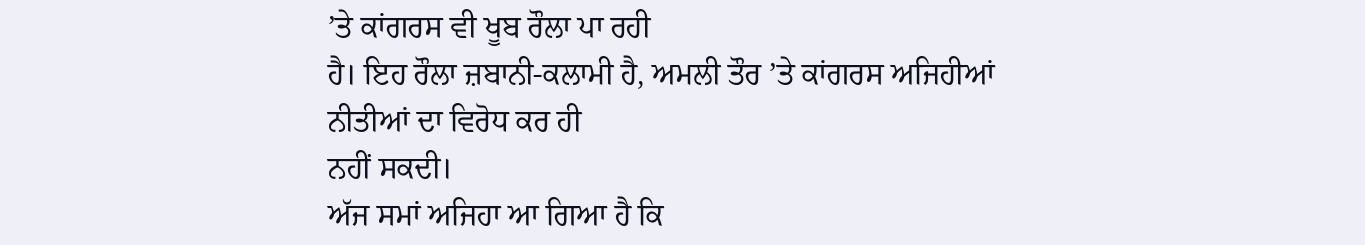’ਤੇ ਕਾਂਗਰਸ ਵੀ ਖੂਬ ਰੌਲਾ ਪਾ ਰਹੀ
ਹੈ। ਇਹ ਰੌਲਾ ਜ਼ਬਾਨੀ-ਕਲਾਮੀ ਹੈ, ਅਮਲੀ ਤੌਰ ’ਤੇ ਕਾਂਗਰਸ ਅਜਿਹੀਆਂ ਨੀਤੀਆਂ ਦਾ ਵਿਰੋਧ ਕਰ ਹੀ
ਨਹੀਂ ਸਕਦੀ।
ਅੱਜ ਸਮਾਂ ਅਜਿਹਾ ਆ ਗਿਆ ਹੈ ਕਿ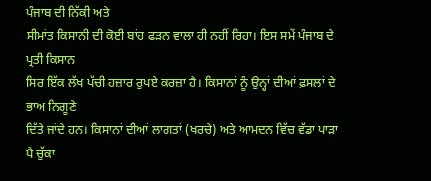ਪੰਜਾਬ ਦੀ ਨਿੱਕੀ ਅਤੇ
ਸੀਮਾਂਤ ਕਿਸਾਨੀ ਦੀ ਕੋਈ ਬਾਂਹ ਫੜਨ ਵਾਲਾ ਹੀ ਨਹੀਂ ਰਿਹਾ। ਇਸ ਸਮੇਂ ਪੰਜਾਬ ਦੇ ਪ੍ਰਤੀ ਕਿਸਾਨ
ਸਿਰ ਇੱਕ ਲੱਖ ਪੱਚੀ ਹਜ਼ਾਰ ਰੁਪਏ ਕਰਜ਼ਾ ਹੈ। ਕਿਸਾਨਾਂ ਨੂੰ ਉਨ੍ਹਾਂ ਦੀਆਂ ਫ਼ਸਲਾਂ ਦੇ ਭਾਅ ਨਿਗੂਣੇ
ਦਿੱਤੇ ਜਾਂਦੇ ਹਨ। ਕਿਸਾਨਾਂ ਦੀਆਂ ਲਾਗਤਾਂ (ਖਰਚੇ) ਅਤੇ ਆਮਦਨ ਵਿੱਚ ਵੱਡਾ ਪਾੜਾ ਪੈ ਚੁੱਕਾ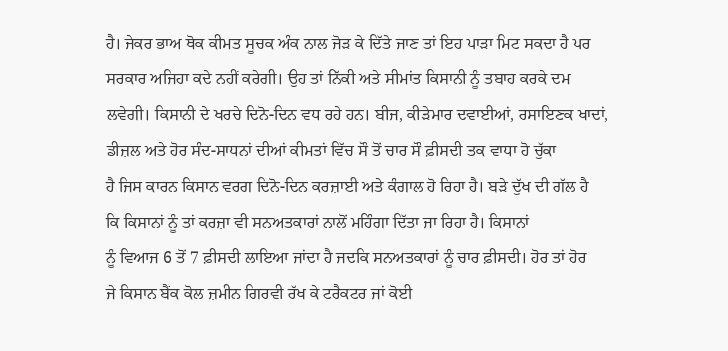ਹੈ। ਜੇਕਰ ਭਾਅ ਥੋਕ ਕੀਮਤ ਸੂਚਕ ਅੰਕ ਨਾਲ ਜੋੜ ਕੇ ਦਿੱਤੇ ਜਾਣ ਤਾਂ ਇਹ ਪਾੜਾ ਮਿਟ ਸਕਦਾ ਹੈ ਪਰ
ਸਰਕਾਰ ਅਜਿਹਾ ਕਦੇ ਨਹੀਂ ਕਰੇਗੀ। ਉਹ ਤਾਂ ਨਿੱਕੀ ਅਤੇ ਸੀਮਾਂਤ ਕਿਸਾਨੀ ਨੂੰ ਤਬਾਹ ਕਰਕੇ ਦਮ
ਲਵੇਗੀ। ਕਿਸਾਨੀ ਦੇ ਖਰਚੇ ਦਿਨੋ-ਦਿਨ ਵਧ ਰਹੇ ਹਨ। ਬੀਜ, ਕੀੜੇਮਾਰ ਦਵਾਈਆਂ, ਰਸਾਇਣਕ ਖਾਦਾਂ,
ਡੀਜ਼ਲ ਅਤੇ ਹੋਰ ਸੰਦ-ਸਾਧਨਾਂ ਦੀਆਂ ਕੀਮਤਾਂ ਵਿੱਚ ਸੌ ਤੋਂ ਚਾਰ ਸੌ ਫ਼ੀਸਦੀ ਤਕ ਵਾਧਾ ਹੋ ਚੁੱਕਾ
ਹੈ ਜਿਸ ਕਾਰਨ ਕਿਸਾਨ ਵਰਗ ਦਿਨੋ-ਦਿਨ ਕਰਜ਼ਾਈ ਅਤੇ ਕੰਗਾਲ ਹੋ ਰਿਹਾ ਹੈ। ਬੜੇ ਦੁੱਖ ਦੀ ਗੱਲ ਹੈ
ਕਿ ਕਿਸਾਨਾਂ ਨੂੰ ਤਾਂ ਕਰਜ਼ਾ ਵੀ ਸਨਅਤਕਾਰਾਂ ਨਾਲੋਂ ਮਹਿੰਗਾ ਦਿੱਤਾ ਜਾ ਰਿਹਾ ਹੈ। ਕਿਸਾਨਾਂ
ਨੂੰ ਵਿਆਜ 6 ਤੋਂ 7 ਫ਼ੀਸਦੀ ਲਾਇਆ ਜਾਂਦਾ ਹੈ ਜਦਕਿ ਸਨਅਤਕਾਰਾਂ ਨੂੰ ਚਾਰ ਫ਼ੀਸਦੀ। ਹੋਰ ਤਾਂ ਹੋਰ
ਜੇ ਕਿਸਾਨ ਬੈਂਕ ਕੋਲ ਜ਼ਮੀਨ ਗਿਰਵੀ ਰੱਖ ਕੇ ਟਰੈਕਟਰ ਜਾਂ ਕੋਈ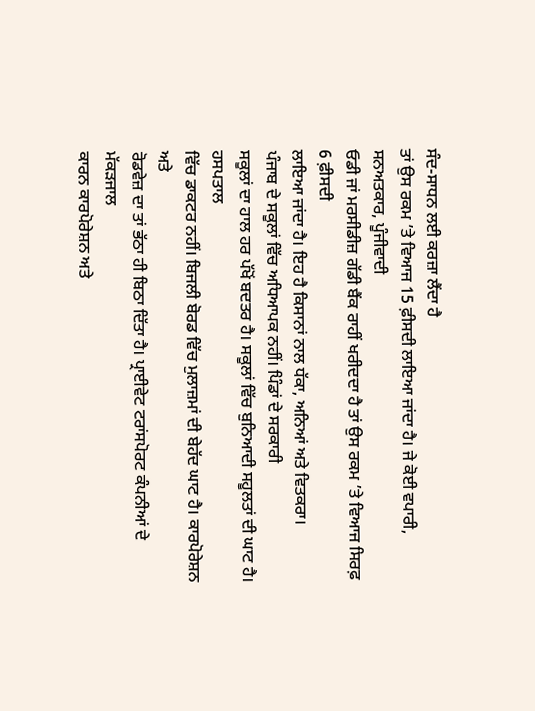ਸੰਦ-ਸਾਧਨ ਲਈ ਕਰਜ਼ਾ ਲੈਂਦਾ ਹੈ
ਤਾਂ ਉਸ ਰਕਮ ’ਤੇ ਵਿਆਜ 15 ਫ਼ੀਸਦੀ ਲਾਇਆ ਜਾਂਦਾ ਹੈ। ਜੇ ਕੋਈ ਵਪਾਰੀ, ਸਨਅਤਕਾਰ, ਪੂੰਜੀਵਾਦੀ
ਓਡੀ ਜਾਂ ਮਰਸੀਡੀਜ਼ ਗੱਡੀ ਬੈਂਕ ਰਾਹੀਂ ਖਰੀਦਦਾ ਹੈ ਤਾਂ ਉਸ ਰਕਮ ’ਤੇ ਵਿਆਜ ਸਿਰਫ਼ 6 ਫ਼ੀਸਦੀ
ਲਾਇਆ ਜਾਂਦਾ ਹੈ। ਇਹ ਹੈ ਕਿਸਾਨਾਂ ਨਾਲ ਧੱਕਾ, ਅਨਿਆਂ ਅਤੇ ਵਿਤਕਰਾ।
ਪੰਜਾਬ ਦੇ ਸਕੂਲਾਂ ਵਿੱਚ ਅਧਿਆਪਕ ਨਹੀਂ। ਪਿੰਡਾਂ ਦੇ ਸਰਕਾਰੀ
ਸਕੂਲਾਂ ਦਾ ਹਾਲ ਹਰ ਪੱਖੋਂ ਬਦਤਰ ਹੈ। ਸਕੂਲਾਂ ਵਿੱਚ ਬੁਨਿਆਦੀ ਸਹੂਲਤਾਂ ਦੀ ਘਾਟ ਹੈ। ਹਸਪਤਾਲ
ਵਿੱਚ ਡਾਕਟਰ ਨਹੀਂ। ਬਿਜਲੀ ਬੋਰਡ ਵਿੱਚ ਮੁਲਾਜ਼ਮਾਂ ਦੀ ਬੇਹੱਦ ਘਾਟ ਹੈ। ਕਾਰਪੋਰੇਸ਼ਨ ਅਤੇ
ਰੋਡਵੇਜ਼ ਦਾ ਤਾਂ ਭੱਠਾ ਹੀ ਬਿਠਾ ਦਿੱਤਾ ਹੈ। ਪ੍ਰਾਈਵੇਟ ਟਰਾਂਸਪੋਰਟ ਕੰਪਨੀਆਂ ਦੇ ਮੱਕੜਜਾਲ
ਕਾਰਨ ਕਾਰਪੋਰੇਸ਼ਨ ਅਤੇ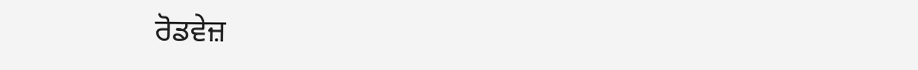ਰੋਡਵੇਜ਼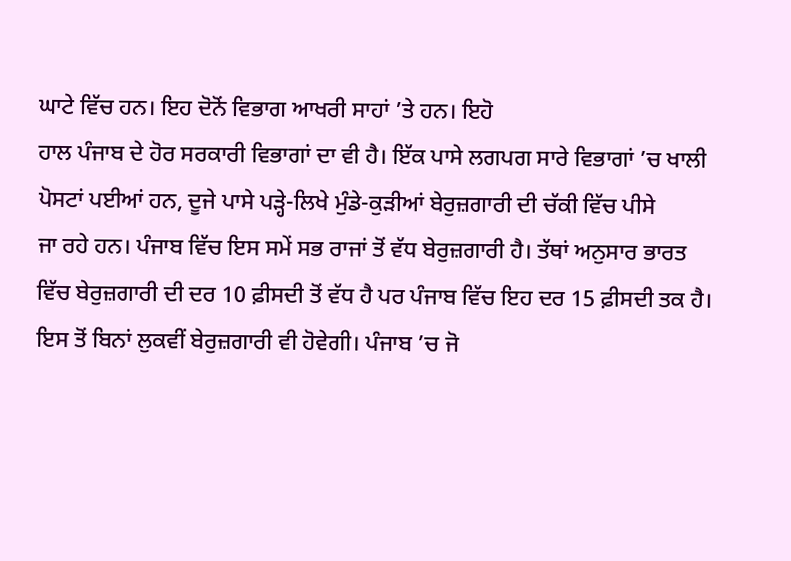ਘਾਟੇ ਵਿੱਚ ਹਨ। ਇਹ ਦੋਨੋਂ ਵਿਭਾਗ ਆਖਰੀ ਸਾਹਾਂ ’ਤੇ ਹਨ। ਇਹੋ
ਹਾਲ ਪੰਜਾਬ ਦੇ ਹੋਰ ਸਰਕਾਰੀ ਵਿਭਾਗਾਂ ਦਾ ਵੀ ਹੈ। ਇੱਕ ਪਾਸੇ ਲਗਪਗ ਸਾਰੇ ਵਿਭਾਗਾਂ ’ਚ ਖਾਲੀ
ਪੋਸਟਾਂ ਪਈਆਂ ਹਨ, ਦੂਜੇ ਪਾਸੇ ਪੜ੍ਹੇ-ਲਿਖੇ ਮੁੰਡੇ-ਕੁੜੀਆਂ ਬੇਰੁਜ਼ਗਾਰੀ ਦੀ ਚੱਕੀ ਵਿੱਚ ਪੀਸੇ
ਜਾ ਰਹੇ ਹਨ। ਪੰਜਾਬ ਵਿੱਚ ਇਸ ਸਮੇਂ ਸਭ ਰਾਜਾਂ ਤੋਂ ਵੱਧ ਬੇਰੁਜ਼ਗਾਰੀ ਹੈ। ਤੱਥਾਂ ਅਨੁਸਾਰ ਭਾਰਤ
ਵਿੱਚ ਬੇਰੁਜ਼ਗਾਰੀ ਦੀ ਦਰ 10 ਫ਼ੀਸਦੀ ਤੋਂ ਵੱਧ ਹੈ ਪਰ ਪੰਜਾਬ ਵਿੱਚ ਇਹ ਦਰ 15 ਫ਼ੀਸਦੀ ਤਕ ਹੈ।
ਇਸ ਤੋਂ ਬਿਨਾਂ ਲੁਕਵੀਂ ਬੇਰੁਜ਼ਗਾਰੀ ਵੀ ਹੋਵੇਗੀ। ਪੰਜਾਬ ’ਚ ਜੋ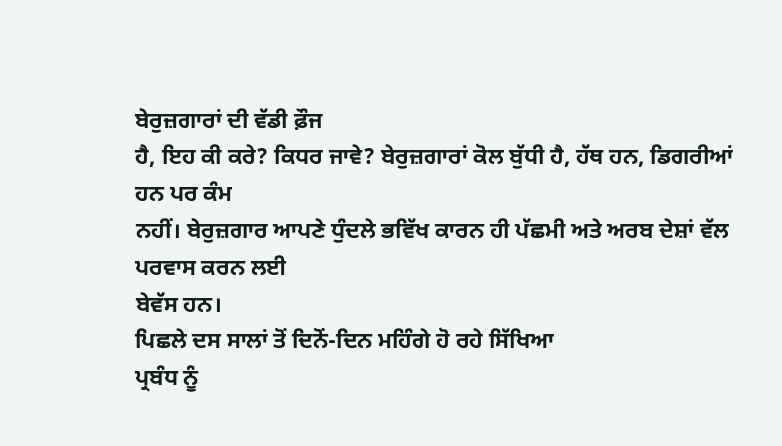ਬੇਰੁਜ਼ਗਾਰਾਂ ਦੀ ਵੱਡੀ ਫ਼ੌਜ
ਹੈ, ਇਹ ਕੀ ਕਰੇ? ਕਿਧਰ ਜਾਵੇ? ਬੇਰੁਜ਼ਗਾਰਾਂ ਕੋਲ ਬੁੱਧੀ ਹੈ, ਹੱਥ ਹਨ, ਡਿਗਰੀਆਂ ਹਨ ਪਰ ਕੰਮ
ਨਹੀਂ। ਬੇਰੁਜ਼ਗਾਰ ਆਪਣੇ ਧੁੰਦਲੇ ਭਵਿੱਖ ਕਾਰਨ ਹੀ ਪੱਛਮੀ ਅਤੇ ਅਰਬ ਦੇਸ਼ਾਂ ਵੱਲ ਪਰਵਾਸ ਕਰਨ ਲਈ
ਬੇਵੱਸ ਹਨ।
ਪਿਛਲੇ ਦਸ ਸਾਲਾਂ ਤੋਂ ਦਿਨੋਂ-ਦਿਨ ਮਹਿੰਗੇ ਹੋ ਰਹੇ ਸਿੱਖਿਆ
ਪ੍ਰਬੰਧ ਨੂੰ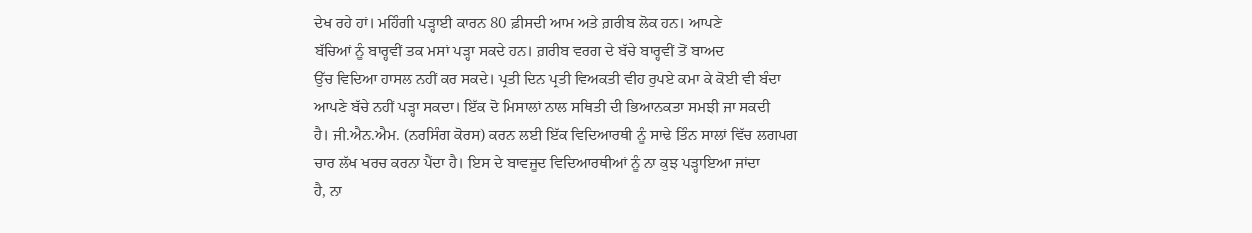ਦੇਖ ਰਹੇ ਹਾਂ। ਮਹਿੰਗੀ ਪੜ੍ਹਾਈ ਕਾਰਨ 80 ਫ਼ੀਸਦੀ ਆਮ ਅਤੇ ਗ਼ਰੀਬ ਲੋਕ ਹਨ। ਆਪਣੇ
ਬੱਚਿਆਂ ਨੂੰ ਬਾਰ੍ਹਵੀਂ ਤਕ ਮਸਾਂ ਪੜ੍ਹਾ ਸਕਦੇ ਹਨ। ਗ਼ਰੀਬ ਵਰਗ ਦੇ ਬੱਚੇ ਬਾਰ੍ਹਵੀਂ ਤੋਂ ਬਾਅਦ
ਉੱਚ ਵਿਦਿਆ ਹਾਸਲ ਨਹੀਂ ਕਰ ਸਕਦੇ। ਪ੍ਰਤੀ ਦਿਨ ਪ੍ਰਤੀ ਵਿਅਕਤੀ ਵੀਹ ਰੁਪਏ ਕਮਾ ਕੇ ਕੋਈ ਵੀ ਬੰਦਾ
ਆਪਣੇ ਬੱਚੇ ਨਹੀਂ ਪੜ੍ਹਾ ਸਕਦਾ। ਇੱਕ ਦੋ ਮਿਸਾਲਾਂ ਨਾਲ ਸਥਿਤੀ ਦੀ ਭਿਆਨਕਤਾ ਸਮਝੀ ਜਾ ਸਕਦੀ
ਹੈ। ਜੀ.ਐਨ.ਐਮ. (ਨਰਸਿੰਗ ਕੋਰਸ) ਕਰਨ ਲਈ ਇੱਕ ਵਿਦਿਆਰਥੀ ਨੂੰ ਸਾਢੇ ਤਿੰਨ ਸਾਲਾਂ ਵਿੱਚ ਲਗਪਗ
ਚਾਰ ਲੱਖ ਖਰਚ ਕਰਨਾ ਪੈਂਦਾ ਹੈ। ਇਸ ਦੇ ਬਾਵਜੂਦ ਵਿਦਿਆਰਥੀਆਂ ਨੂੰ ਨਾ ਕੁਝ ਪੜ੍ਹਾਇਆ ਜਾਂਦਾ
ਹੈ, ਨਾ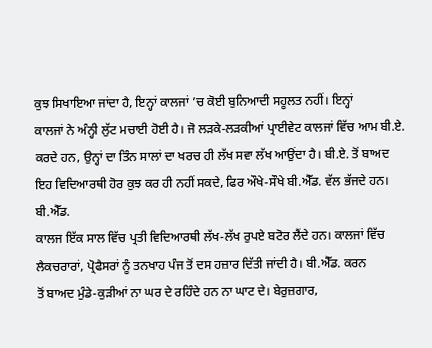ਕੁਝ ਸਿਖਾਇਆ ਜਾਂਦਾ ਹੈ, ਇਨ੍ਹਾਂ ਕਾਲਜਾਂ ’ਚ ਕੋਈ ਬੁਨਿਆਦੀ ਸਹੂਲਤ ਨਹੀਂ। ਇਨ੍ਹਾਂ
ਕਾਲਜਾਂ ਨੇ ਅੰਨ੍ਹੀ ਲੁੱਟ ਮਚਾਈ ਹੋਈ ਹੈ। ਜੋ ਲੜਕੇ-ਲੜਕੀਆਂ ਪ੍ਰਾਈਵੇਟ ਕਾਲਜਾਂ ਵਿੱਚ ਆਮ ਬੀ.ਏ.
ਕਰਦੇ ਹਨ, ਉਨ੍ਹਾਂ ਦਾ ਤਿੰਨ ਸਾਲਾਂ ਦਾ ਖਰਚ ਹੀ ਲੱਖ ਸਵਾ ਲੱਖ ਆਉਂਦਾ ਹੈ। ਬੀ.ਏ. ਤੋਂ ਬਾਅਦ
ਇਹ ਵਿਦਿਆਰਥੀ ਹੋਰ ਕੁਝ ਕਰ ਹੀ ਨਹੀਂ ਸਕਦੇ, ਫਿਰ ਔਖੇ-ਸੌਖੇ ਬੀ.ਐੱਡ. ਵੱਲ ਭੱਜਦੇ ਹਨ। ਬੀ.ਐੱਡ.
ਕਾਲਜ ਇੱਕ ਸਾਲ ਵਿੱਚ ਪ੍ਰਤੀ ਵਿਦਿਆਰਥੀ ਲੱਖ-ਲੱਖ ਰੁਪਏ ਬਟੋਰ ਲੈਂਦੇ ਹਨ। ਕਾਲਜਾਂ ਵਿੱਚ
ਲੈਕਚਰਾਰਾਂ, ਪ੍ਰੋਫੈਸਰਾਂ ਨੂੰ ਤਨਖਾਹ ਪੰਜ ਤੋਂ ਦਸ ਹਜ਼ਾਰ ਦਿੱਤੀ ਜਾਂਦੀ ਹੈ। ਬੀ.ਐੱਡ. ਕਰਨ
ਤੋਂ ਬਾਅਦ ਮੁੰਡੇ-ਕੁੜੀਆਂ ਨਾ ਘਰ ਦੇ ਰਹਿੰਦੇ ਹਨ ਨਾ ਘਾਟ ਦੇ। ਬੇਰੁਜ਼ਗਾਰ,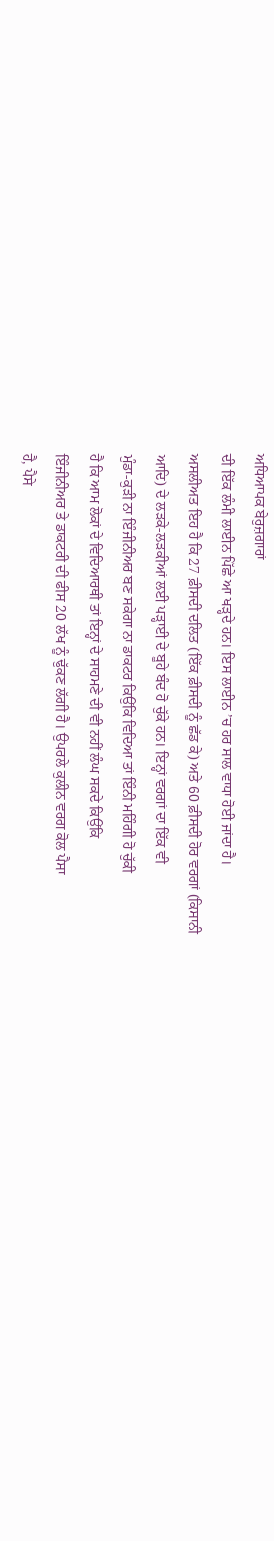ਅਧਿਆਪਕ ਬੇਰੁਜ਼ਗਾਰਾਂ
ਦੀ ਇੱਕ ਲੰਮੀ ਲਾਈਨ ਪਿੱਛੇ ਆ ਖੜ੍ਹਦੇ ਹਨ। ਇਸ ਲਾਈਨ ’ਚ ਹਰ ਸਾਲ ਵਾਧਾ ਹੋਈ ਜਾਂਦਾ ਹੈ।
ਅਸਲੀਅਤ ਇਹ ਹੈ ਕਿ 27 ਫ਼ੀਸਦੀ ਦਲਿਤ (ਇੱਕ ਫ਼ੀਸਦੀ ਨੂੰ ਛੱਡ ਕੇ) ਅਤੇ 60 ਫ਼ੀਸਦੀ ਹੋਰ ਵਰਗਾਂ (ਕਿਸਾਨੀ
ਆਦਿ) ਦੇ ਲੜਕੇ-ਲੜਕੀਆਂ ਲਈ ਪੜ੍ਹਾਈ ਦੇ ਬੂਹੇ ਬੰਦ ਹੋ ਚੁੱਕੇ ਹਨ। ਇਨ੍ਹਾਂ ਵਰਗਾਂ ਦਾ ਇੱਕ ਵੀ
ਮੁੰਡਾ-ਕੁੜੀ ਨਾ ਇੰਜੀਨੀਅਰ ਬਣ ਸਕੇਗਾ ਨਾ ਡਾਕਟਰ ਕਿਉਂਕਿ ਵਿਦਿਆ ਤਾਂ ਇੰਨੀ ਮਹਿੰਗੀ ਹੋ ਚੁੱਕੀ
ਹੈ ਕਿ ਆਮ ਲੋਕਾਂ ਦੇ ਵਿਦਿਆਰਥੀ ਤਾਂ ਇਨ੍ਹਾਂ ਦੇ ਸਾਹਮਣੇ ਦੀ ਵੀ ਨਹੀਂ ਲੰਘ ਸਕਦੇ ਕਿਉਂਕਿ
ਇੰਜੀਨੀਅਰ ਤੇ ਡਾਕਟਰੀ ਦੀ ਫੀਸ 20 ਲੱਖ ਨੂੰ ਢੁੱਕਣ ਲੱਗੀ ਹੈ। ਉਪਰਲੇ ਕੁਲੀਨ ਵਰਗ ਕੋਲ ਪੈਸਾ
ਹੈ, ਪੈਸੇ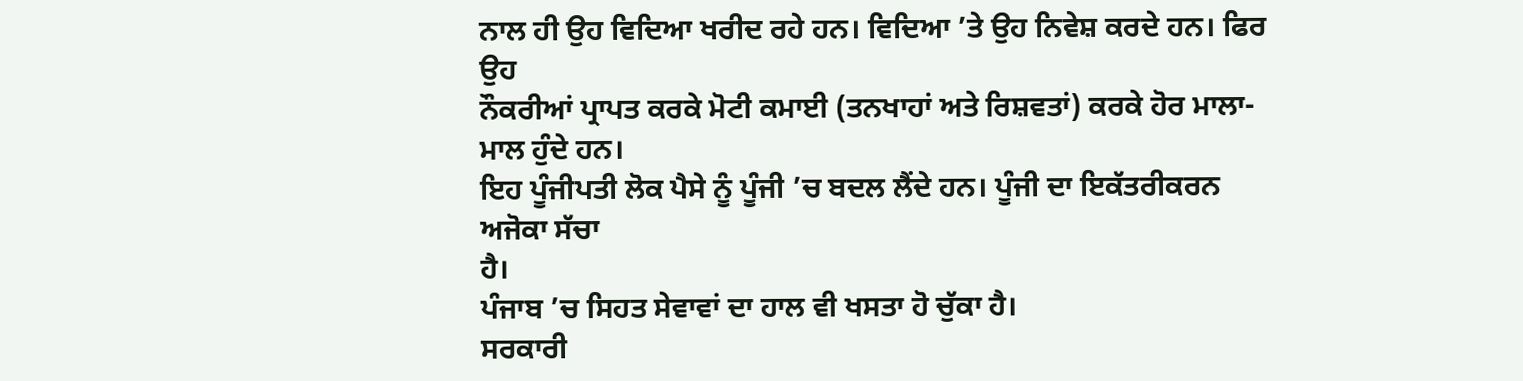ਨਾਲ ਹੀ ਉਹ ਵਿਦਿਆ ਖਰੀਦ ਰਹੇ ਹਨ। ਵਿਦਿਆ ’ਤੇ ਉਹ ਨਿਵੇਸ਼ ਕਰਦੇ ਹਨ। ਫਿਰ ਉਹ
ਨੌਕਰੀਆਂ ਪ੍ਰਾਪਤ ਕਰਕੇ ਮੋਟੀ ਕਮਾਈ (ਤਨਖਾਹਾਂ ਅਤੇ ਰਿਸ਼ਵਤਾਂ) ਕਰਕੇ ਹੋਰ ਮਾਲਾ-ਮਾਲ ਹੁੰਦੇ ਹਨ।
ਇਹ ਪੂੰਜੀਪਤੀ ਲੋਕ ਪੈਸੇ ਨੂੰ ਪੂੰਜੀ ’ਚ ਬਦਲ ਲੈਂਦੇ ਹਨ। ਪੂੰਜੀ ਦਾ ਇਕੱਤਰੀਕਰਨ ਅਜੋਕਾ ਸੱਚਾ
ਹੈ।
ਪੰਜਾਬ ’ਚ ਸਿਹਤ ਸੇਵਾਵਾਂ ਦਾ ਹਾਲ ਵੀ ਖਸਤਾ ਹੋ ਚੁੱਕਾ ਹੈ।
ਸਰਕਾਰੀ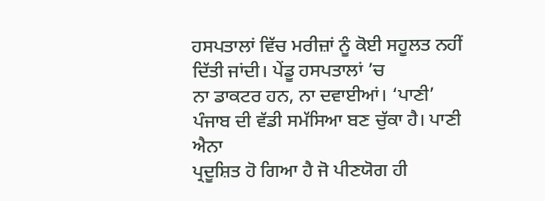ਹਸਪਤਾਲਾਂ ਵਿੱਚ ਮਰੀਜ਼ਾਂ ਨੂੰ ਕੋਈ ਸਹੂਲਤ ਨਹੀਂ ਦਿੱਤੀ ਜਾਂਦੀ। ਪੇਂਡੂ ਹਸਪਤਾਲਾਂ ’ਚ
ਨਾ ਡਾਕਟਰ ਹਨ, ਨਾ ਦਵਾਈਆਂ। ‘ਪਾਣੀ’ ਪੰਜਾਬ ਦੀ ਵੱਡੀ ਸਮੱਸਿਆ ਬਣ ਚੁੱਕਾ ਹੈ। ਪਾਣੀ ਐਨਾ
ਪ੍ਰਦੂਸ਼ਿਤ ਹੋ ਗਿਆ ਹੈ ਜੋ ਪੀਣਯੋਗ ਹੀ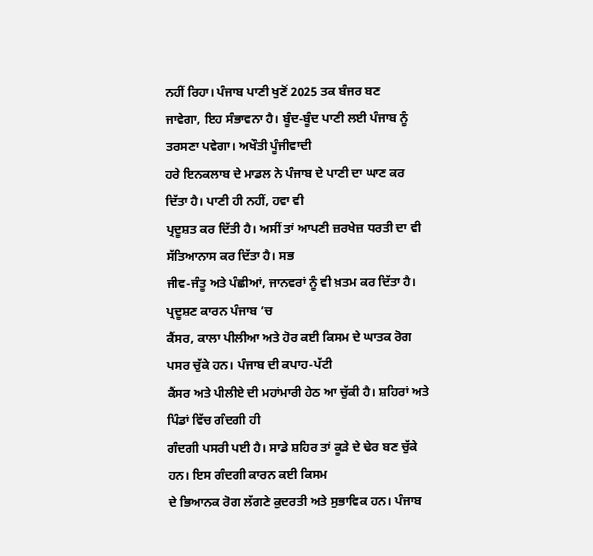ਨਹੀਂ ਰਿਹਾ। ਪੰਜਾਬ ਪਾਣੀ ਖੁਣੋਂ 2025 ਤਕ ਬੰਜਰ ਬਣ
ਜਾਵੇਗਾ, ਇਹ ਸੰਭਾਵਨਾ ਹੈ। ਬੂੰਦ-ਬੂੰਦ ਪਾਣੀ ਲਈ ਪੰਜਾਬ ਨੂੰ ਤਰਸਣਾ ਪਵੇਗਾ। ਅਖੌਤੀ ਪੂੰਜੀਵਾਦੀ
ਹਰੇ ਇਨਕਲਾਬ ਦੇ ਮਾਡਲ ਨੇ ਪੰਜਾਬ ਦੇ ਪਾਣੀ ਦਾ ਘਾਣ ਕਰ ਦਿੱਤਾ ਹੈ। ਪਾਣੀ ਹੀ ਨਹੀਂ, ਹਵਾ ਵੀ
ਪ੍ਰਦੂਸ਼ਤ ਕਰ ਦਿੱਤੀ ਹੈ। ਅਸੀਂ ਤਾਂ ਆਪਣੀ ਜ਼ਰਖੇਜ਼ ਧਰਤੀ ਦਾ ਵੀ ਸੱਤਿਆਨਾਸ ਕਰ ਦਿੱਤਾ ਹੈ। ਸਭ
ਜੀਵ-ਜੰਤੂ ਅਤੇ ਪੰਛੀਆਂ, ਜਾਨਵਰਾਂ ਨੂੰ ਵੀ ਖ਼ਤਮ ਕਰ ਦਿੱਤਾ ਹੈ। ਪ੍ਰਦੂਸ਼ਣ ਕਾਰਨ ਪੰਜਾਬ ’ਚ
ਕੈਂਸਰ, ਕਾਲਾ ਪੀਲੀਆ ਅਤੇ ਹੋਰ ਕਈ ਕਿਸਮ ਦੇ ਘਾਤਕ ਰੋਗ ਪਸਰ ਚੁੱਕੇ ਹਨ। ਪੰਜਾਬ ਦੀ ਕਪਾਹ-ਪੱਟੀ
ਕੈਂਸਰ ਅਤੇ ਪੀਲੀਏ ਦੀ ਮਹਾਂਮਾਰੀ ਹੇਠ ਆ ਚੁੱਕੀ ਹੈ। ਸ਼ਹਿਰਾਂ ਅਤੇ ਪਿੰਡਾਂ ਵਿੱਚ ਗੰਦਗੀ ਹੀ
ਗੰਦਗੀ ਪਸਰੀ ਪਈ ਹੈ। ਸਾਡੇ ਸ਼ਹਿਰ ਤਾਂ ਕੂੜੇ ਦੇ ਢੇਰ ਬਣ ਚੁੱਕੇ ਹਨ। ਇਸ ਗੰਦਗੀ ਕਾਰਨ ਕਈ ਕਿਸਮ
ਦੇ ਭਿਆਨਕ ਰੋਗ ਲੱਗਣੇ ਕੁਦਰਤੀ ਅਤੇ ਸੁਭਾਵਿਕ ਹਨ। ਪੰਜਾਬ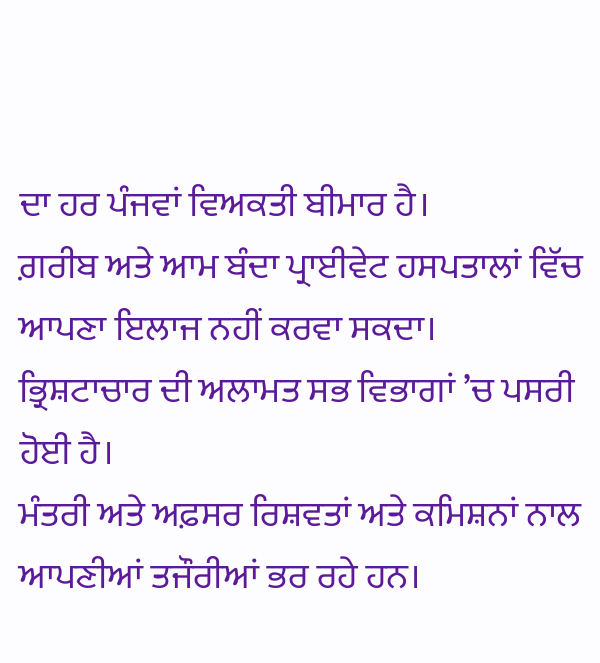ਦਾ ਹਰ ਪੰਜਵਾਂ ਵਿਅਕਤੀ ਬੀਮਾਰ ਹੈ।
ਗ਼ਰੀਬ ਅਤੇ ਆਮ ਬੰਦਾ ਪ੍ਰਾਈਵੇਟ ਹਸਪਤਾਲਾਂ ਵਿੱਚ ਆਪਣਾ ਇਲਾਜ ਨਹੀਂ ਕਰਵਾ ਸਕਦਾ।
ਭ੍ਰਿਸ਼ਟਾਚਾਰ ਦੀ ਅਲਾਮਤ ਸਭ ਵਿਭਾਗਾਂ ’ਚ ਪਸਰੀ ਹੋਈ ਹੈ।
ਮੰਤਰੀ ਅਤੇ ਅਫ਼ਸਰ ਰਿਸ਼ਵਤਾਂ ਅਤੇ ਕਮਿਸ਼ਨਾਂ ਨਾਲ ਆਪਣੀਆਂ ਤਜੌਰੀਆਂ ਭਰ ਰਹੇ ਹਨ।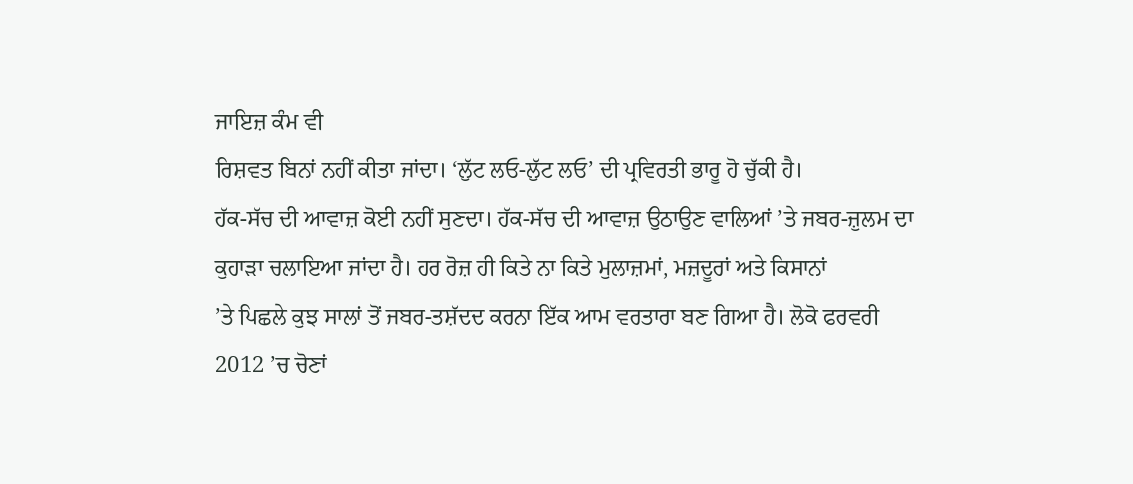ਜਾਇਜ਼ ਕੰਮ ਵੀ
ਰਿਸ਼ਵਤ ਬਿਨਾਂ ਨਹੀਂ ਕੀਤਾ ਜਾਂਦਾ। ‘ਲੁੱਟ ਲਓ-ਲੁੱਟ ਲਓ’ ਦੀ ਪ੍ਰਵਿਰਤੀ ਭਾਰੂ ਹੋ ਚੁੱਕੀ ਹੈ।
ਹੱਕ-ਸੱਚ ਦੀ ਆਵਾਜ਼ ਕੋਈ ਨਹੀਂ ਸੁਣਦਾ। ਹੱਕ-ਸੱਚ ਦੀ ਆਵਾਜ਼ ਉਠਾਉਣ ਵਾਲਿਆਂ ’ਤੇ ਜਬਰ-ਜ਼ੁਲਮ ਦਾ
ਕੁਹਾੜਾ ਚਲਾਇਆ ਜਾਂਦਾ ਹੈ। ਹਰ ਰੋਜ਼ ਹੀ ਕਿਤੇ ਨਾ ਕਿਤੇ ਮੁਲਾਜ਼ਮਾਂ, ਮਜ਼ਦੂਰਾਂ ਅਤੇ ਕਿਸਾਨਾਂ
’ਤੇ ਪਿਛਲੇ ਕੁਝ ਸਾਲਾਂ ਤੋਂ ਜਬਰ-ਤਸ਼ੱਦਦ ਕਰਨਾ ਇੱਕ ਆਮ ਵਰਤਾਰਾ ਬਣ ਗਿਆ ਹੈ। ਲੋਕੋ ਫਰਵਰੀ
2012 ’ਚ ਚੋਣਾਂ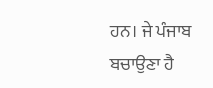ਹਨ। ਜੇ ਪੰਜਾਬ ਬਚਾਉਣਾ ਹੈ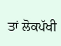ਤਾਂ ਲੋਕਪੱਖੀ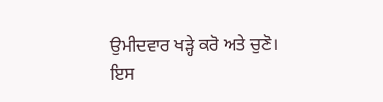ਉਮੀਦਵਾਰ ਖੜ੍ਹੇ ਕਰੋ ਅਤੇ ਚੁਣੋ।
ਇਸ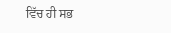ਵਿੱਚ ਹੀ ਸਭ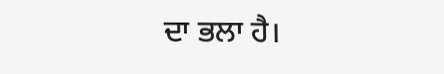ਦਾ ਭਲਾ ਹੈ।